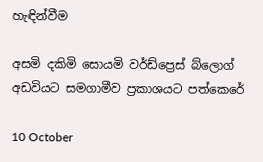හැඳින්වීම

අසමි දකිමි සොයමි වර්ඩ්ප්‍රෙස් බ්ලොග් අඩවියට සමගාමීව ප්‍රකාශයට පත්කෙරේ

10 October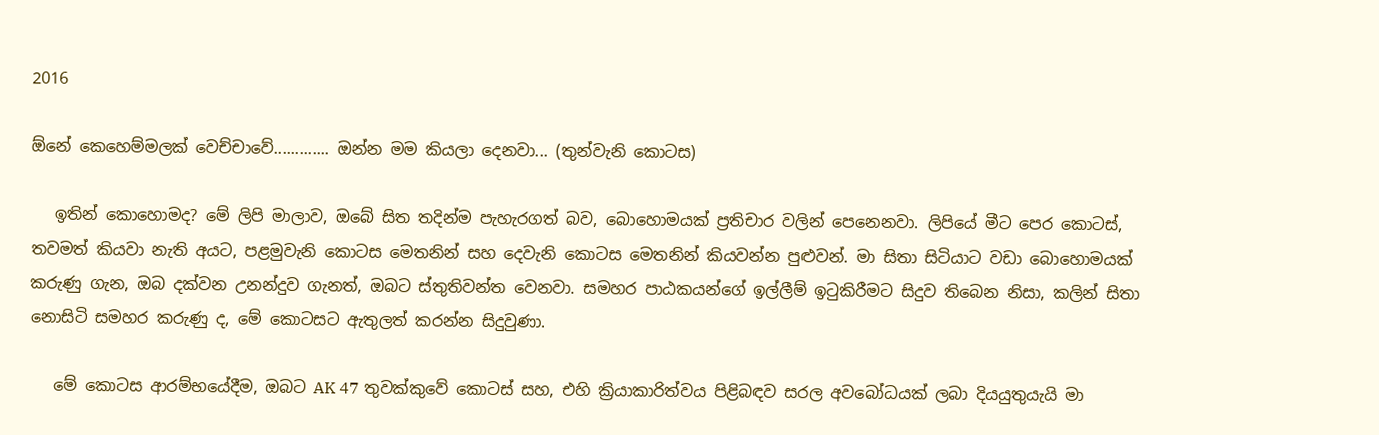2016

ඕනේ කෙහෙම්මලක් වෙච්චාවේ............. ඔන්න මම කියලා දෙනවා... (තුන්වැනි කොටස)

   ඉතින් කොහොමද? මේ ලිපි මාලාව, ඔබේ සිත තදින්ම පැහැරගත් බව, බොහොමයක් ප්‍රතිචාර වලින් පෙනෙනවා. ලිපියේ මීට පෙර කොටස්, තවමත් කියවා නැති අයට, පළමුවැනි කොටස මෙතනින් සහ දෙවැනි කොටස මෙතනින් කියවන්න පුළුවන්. මා සිතා සිටියාට වඩා බොහොමයක් කරුණු ගැන, ඔබ දක්වන උනන්දුව ගැනත්, ඔබට ස්තුතිවන්ත වෙනවා. සමහර පාඨකයන්ගේ ඉල්ලීම් ඉටුකිරීමට සිදුව තිබෙන නිසා, කලින් සිතා නොසිටි සමහර කරුණු ද, මේ කොටසට ඇතුලත් කරන්න සිදුවුණා.

   මේ කොටස ආරම්භයේදීම, ඔබට AK 47 තුවක්කුවේ කොටස් සහ, එහි ක්‍රියාකාරිත්වය පිළිබඳව සරල අවබෝධයක් ලබා දියයුතුයැයි මා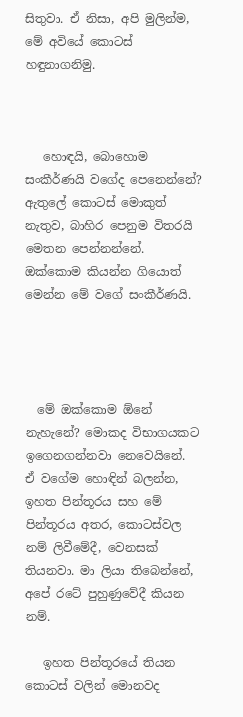සිතුවා. ඒ නිසා, අපි මුලින්ම, මේ අවියේ කොටස් හඳුනාගනිමු.



   හොඳයි, බොහොම සංකීර්ණයි වගේද පෙනෙන්නේ? ඇතුලේ කොටස් මොකුත් නැතුව, බාහිර පෙනුම විතරයි මෙතන පෙන්නන්නේ. ඔක්කොම කියන්න ගියොත් මෙන්න මේ වගේ සංකීර්ණයි.




  මේ ඔක්කොම ඕනේ නැහැනේ? මොකද විභාගයකට ඉගෙනගන්නවා නෙවෙයිනේ.  ඒ වගේම හොඳින් බලන්න, ඉහත පින්තූරය සහ මේ පින්තූරය අතර, කොටස්වල නම් ලිවීමේදී, වෙනසක් තියනවා. මා ලියා තිබෙන්නේ, අපේ රටේ පුහුණුවේදී කියන නම්.

   ඉහත පින්තූරයේ තියන කොටස් වලින් මොනවද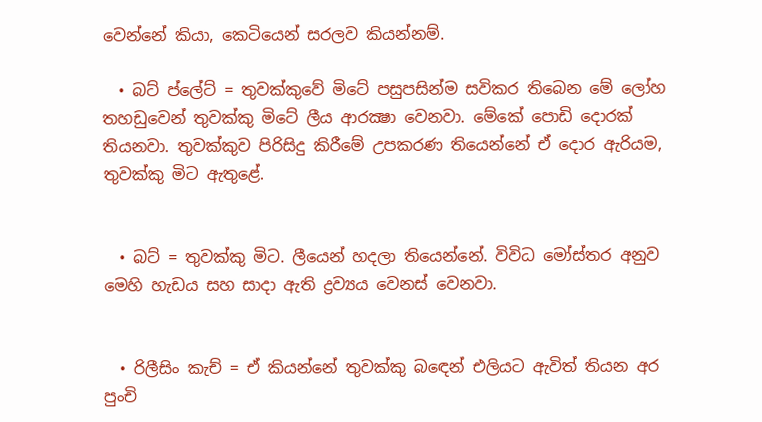වෙන්නේ කියා, කෙටියෙන් සරලව කියන්නම්.

  • බට් ප්ලේට් = තුවක්කුවේ මිටේ පසුපසින්ම සවිකර තිබෙන මේ ලෝහ තහඩුවෙන් තුවක්කු මිටේ ලීය ආරක්‍ෂා වෙනවා. මේකේ පොඩි දොරක් තියනවා. තුවක්කුව පිරිසිදු කිරීමේ උපකරණ තියෙන්නේ ඒ දොර ඇරියම, තුවක්කු මිට ඇතුළේ.


  • බට් = තුවක්කු මිට. ලීයෙන් හදලා තියෙන්නේ. විවිධ මෝස්‌තර අනුව මෙහි හැඩය සහ සාදා ඇති ද්‍රව්‍යය වෙනස් වෙනවා.


  • රිලීසිං කැච් = ඒ කියන්නේ තුවක්කු බඳෙන් එලියට ඇවිත් තියන අර පුංචි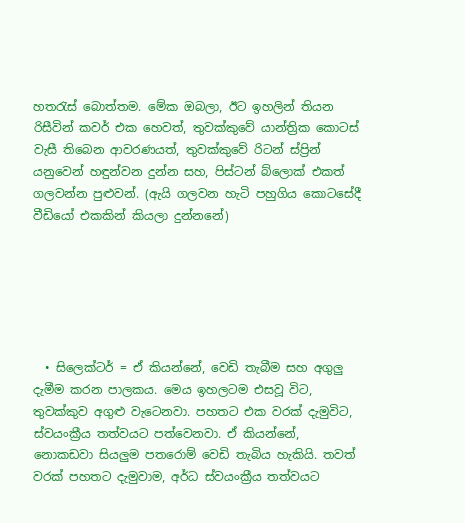හතරැස් බොත්තම. මේක ඔබලා, ඊට ඉහලින් තියන රිසීවින් කවර් එක හෙවත්, තුවක්කුවේ යාන්ත්‍රික කොටස් වැසී තිබෙන ආවරණයත්, තුවක්කුවේ රිටන් ස්ප්‍රින් යනුවෙන් හඳුන්වන දුන්න සහ, පිස්ටන් බ්ලොක් එකත් ගලවන්න පුළුවන්. (ඇයි ගලවන හැටි පහුගිය කොටසේදී වීඩියෝ එකකින් කියලා දුන්නනේ)






  • සිලෙක්ටර් = ඒ කියන්නේ, වෙඩි තැබීම සහ අගුලු දැමීම කරන පාලකය. මෙය ඉහලටම එසවූ විට, තුවක්කුව අගුළු වැටෙනවා. පහතට එක වරක් දැමුවිට, ස්වයංක්‍රීය තත්වයට පත්වෙනවා. ඒ කියන්නේ, නොකඩවා සියලුම පතරොම් වෙඩි තැබිය හැකියි. තවත් වරක් පහතට දැමුවාම, අර්ධ ස්වයංක්‍රීය තත්වයට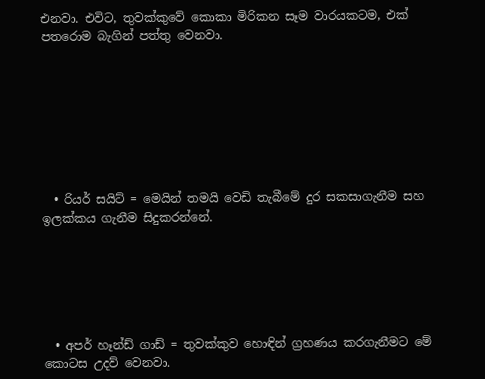එනවා. එවිට, තුවක්කුවේ කොකා මිරිකන සෑම වාරයකටම, එක් පතරොම බැගින් පත්තු වෙනවා.








  • රියර් සයිට් = මෙයින් තමයි වෙඩි තැබීමේ දුර සකසාගැනීම සහ ඉලක්කය ගැනීම සිදුකරන්නේ.






  • අපර් හෑන්ඩ් ගාඩ් = තුවක්කුව හොඳින් ග්‍රහණය කරගැනීමට මේ කොටස උදව් වෙනවා.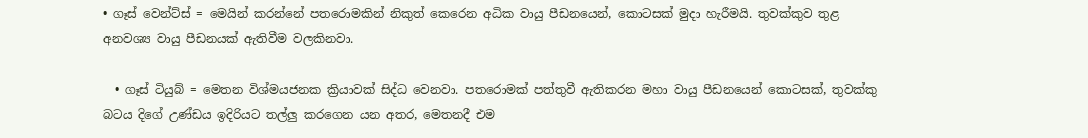• ගෑස් වෙන්ට්ස් = මෙයින් කරන්නේ පතරොමකින් නිකුත් කෙරෙන අධික වායු පීඩනයෙන්, කොටසක් මුදා හැරීමයි. තුවක්කුව තුළ අනවශ්‍ය වායු පීඩනයක් ඇතිවීම වලකිනවා.

  • ගෑස් ටියුබ් = මෙතන විශ්මයජනක ක්‍රියාවක් සිද්ධ වෙනවා. පතරොමක් පත්තුවී ඇතිකරන මහා වායු පීඩනයෙන් කොටසක්, තුවක්කු බටය දිගේ උණ්ඩය ඉදිරියට තල්ලු කරගෙන යන අතර, මෙතනදී එම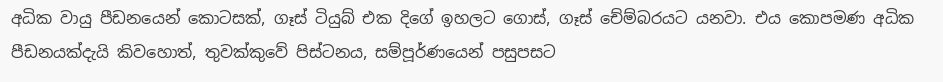අධික වායු පීඩනයෙන් කොටසක්, ගෑස් ටියුබ් එක දිගේ ඉහලට ගොස්, ගෑස් චේම්බරයට යනවා. එය කොපමණ අධික පීඩනයක්දැයි කිවහොත්, තුවක්කුවේ පිස්ටනය, සම්පූර්ණයෙන් පසුපසට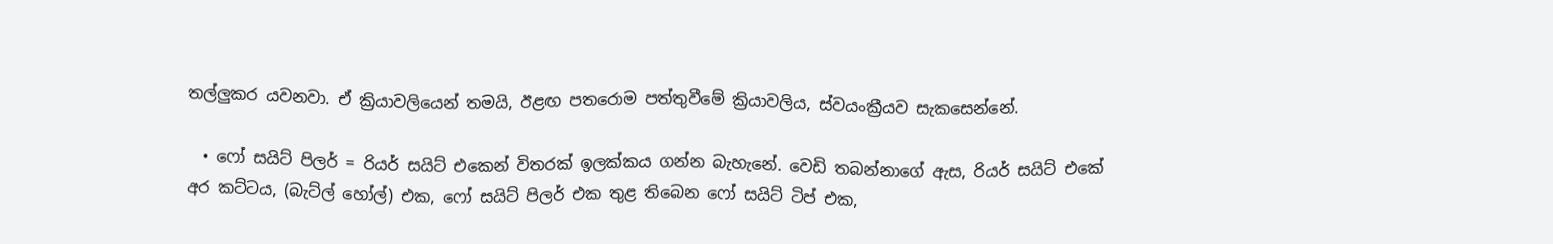තල්ලුකර යවනවා. ඒ ක්‍රියාවලියෙන් තමයි, ඊළඟ පතරොම පත්තුවීමේ ක්‍රියාවලිය, ස්වයංක්‍රීයව සැකසෙන්නේ.

  • ෆෝ සයිට් පිලර් = රියර් සයිට් එකෙන් විතරක් ඉලක්කය ගන්න බැහැනේ. වෙඩි තබන්නාගේ ඇස, රියර් සයිට් එකේ අර කට්ටය, (බැට්ල් හෝල්) එක, ෆෝ සයිට් පිලර් එක තුළ තිබෙන ෆෝ සයිට් ටිප් එක,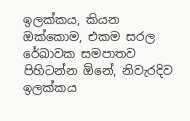ඉලක්කය, කියන ඔක්කොම, එකම සරල රේඛාවක සමපාතව පිහිටන්න ඕනේ, නිවැරදිව ඉලක්කය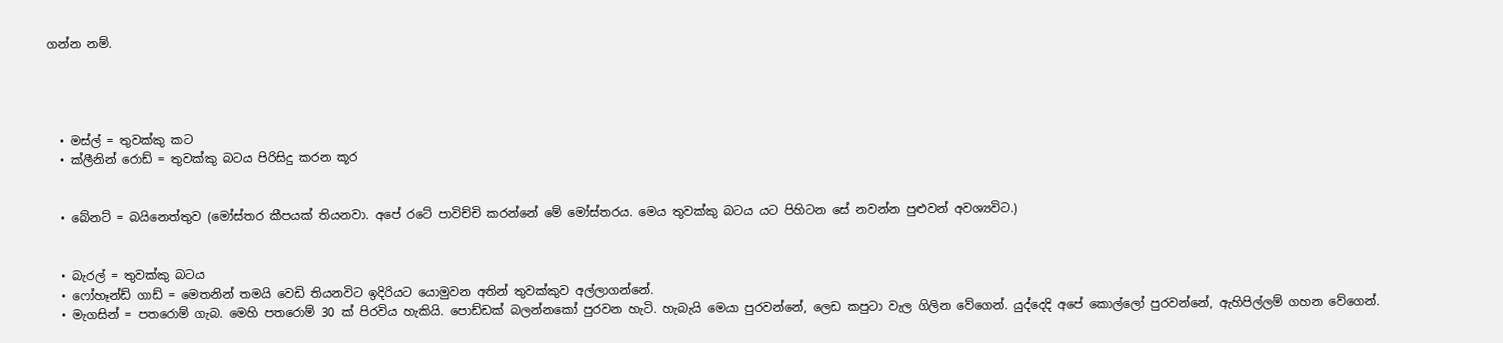ගන්න නම්.




  • මස්ල් = තුවක්කු කට
  • ක්ලීනින් රොඩ් = තුවක්කු බටය පිරිසිදු කරන කූර


  • බේනට් = බයිනෙත්තුව (මෝස්‌තර කීපයක් තියනවා. අපේ රටේ පාවිච්චි කරන්නේ මේ මෝස්තරය. මෙය තුවක්කු බටය යට පිහිටන සේ නවන්න පුළුවන් අවශ්‍යවිට.)


  • බැරල් = තුවක්කු බටය
  • ෆෝහෑන්ඩ් ගාඩ් = මෙතනින් තමයි වෙඩි තියනවිට ඉදිරියට යොමුවන අතින් තුවක්කුව අල්ලාගන්නේ.
  • මැගසින් = පතරොම් ගැබ. මෙහි පතරොම් 30 ක් පිරවිය හැකියි. පොඩ්ඩක් බලන්නකෝ පුරවන හැටි. හැබැයි මෙයා පුරවන්නේ, ලෙඩ කපුටා වැල ගිලින වේගෙන්. යුද්දෙදි අපේ කොල්ලෝ පුරවන්නේ, ඇහිපිල්ලම් ගහන වේගෙන්.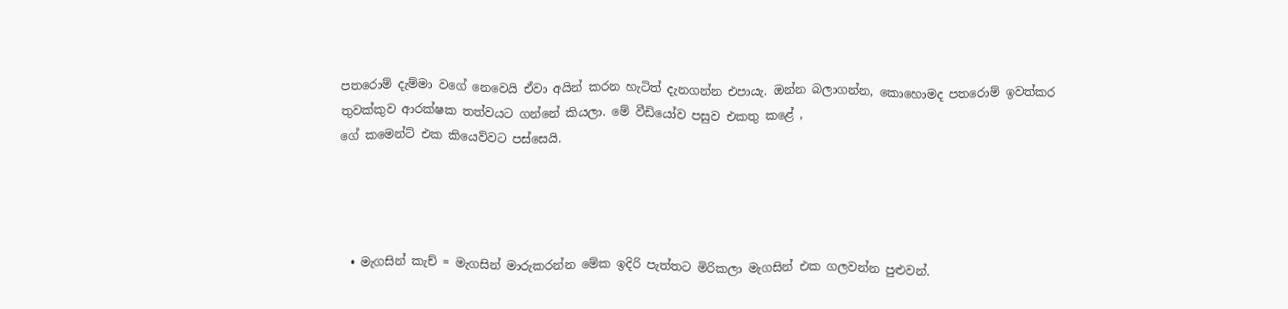පතරොම් දැම්මා වගේ නෙවෙයි ඒවා අයින් කරන හැටිත් දැනගන්න එපායැ. ඔන්න බලාගන්න, කොහොමද පතරොම් ඉවත්කර තුවක්කුව ආරක්ෂක තත්වයට ගන්නේ කියලා. මේ වීඩියෝව පසුව එකතු කළේ ,
ගේ කමෙන්ට් එක කියෙව්වට පස්සෙයි.




  • මැගසින් කැච් = මැගසින් මාරුකරන්න මේක ඉදිරි පැත්තට මිරිකලා මැගසින් එක ගලවන්න පුළුවන්.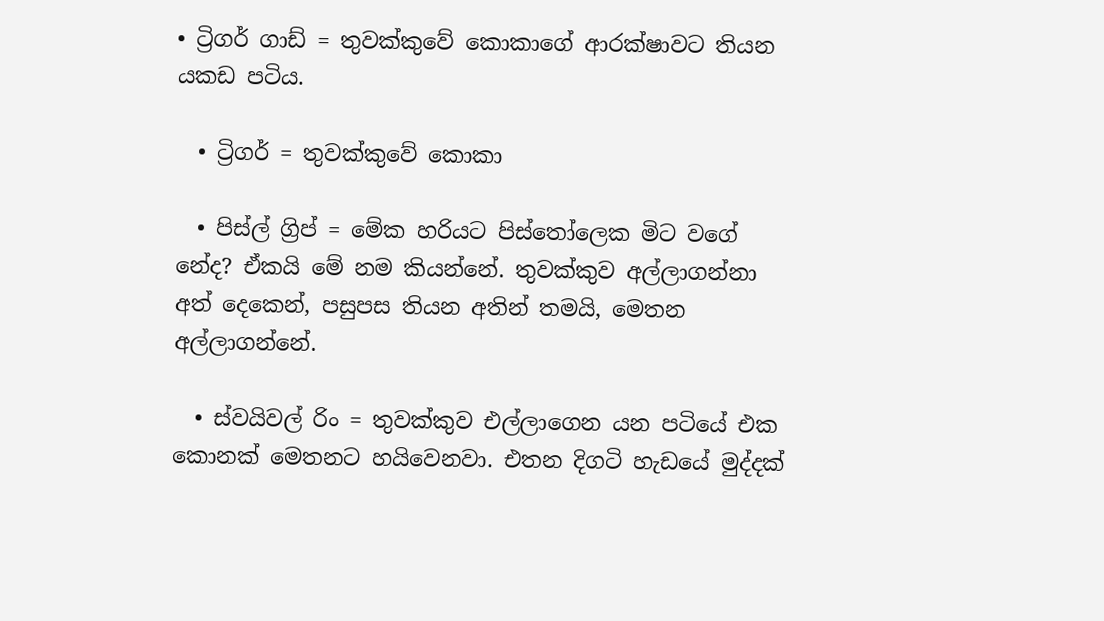• ට්‍රිගර් ගාඩ් = තුවක්කුවේ කොකාගේ ආරක්ෂාවට තියන යකඩ පටිය.

  • ට්‍රිගර් = තුවක්කුවේ කොකා

  • පිස්ල් ග්‍රිප් = මේක හරියට පිස්තෝලෙක මිට වගේ නේද? ඒකයි මේ නම කියන්නේ. තුවක්කුව අල්ලාගන්නා අත් දෙකෙන්, පසුපස තියන අතින් තමයි, මෙතන අල්ලාගන්නේ.

  • ස්වයිවල් රිං = තුවක්කුව එල්ලාගෙන යන පටියේ එක කොනක් මෙතනට හයිවෙනවා. එතන දිගටි හැඩයේ මුද්දක්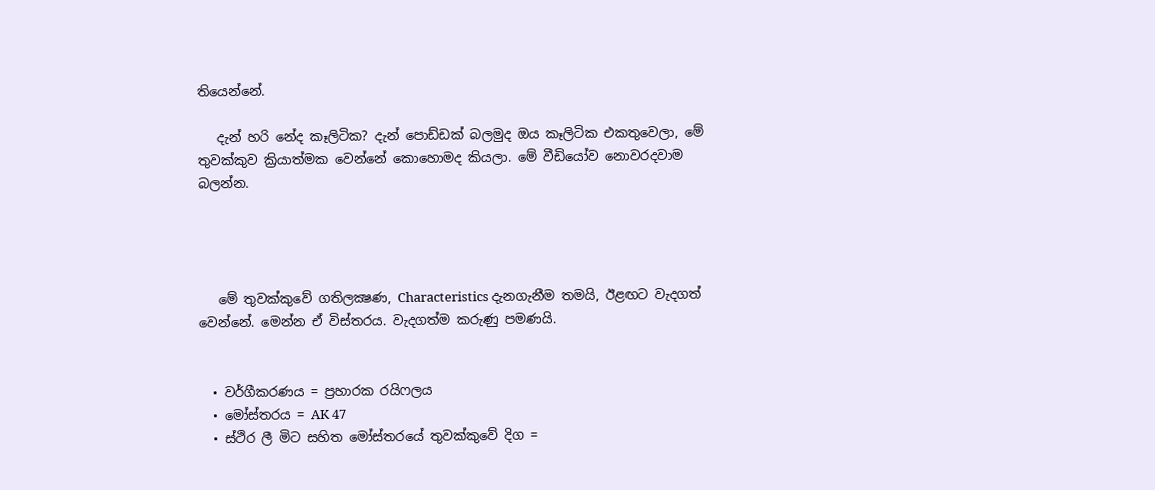තියෙන්නේ.

   දැන් හරි නේද කෑලිටික? දැන් පොඩ්ඩක් බලමුද ඔය කෑලිටික එකතුවෙලා, මේ තුවක්කුව ක්‍රියාත්මක වෙන්නේ කොහොමද කියලා. මේ වීඩියෝව නොවරදවාම බලන්න.




   මේ තුවක්කුවේ ගතිලක්‍ෂණ, Characteristics දැනගැනීම තමයි, ඊළඟට වැදගත් වෙන්නේ. මෙන්න ඒ විස්තරය. වැදගත්ම කරුණු පමණයි.


  • වර්ගීකරණය = ප්‍රහාරක රයිෆලය
  • මෝස්තරය = AK 47
  • ස්ථිර ලී මිට සහිත මෝස්තරයේ තුවක්කුවේ දිග =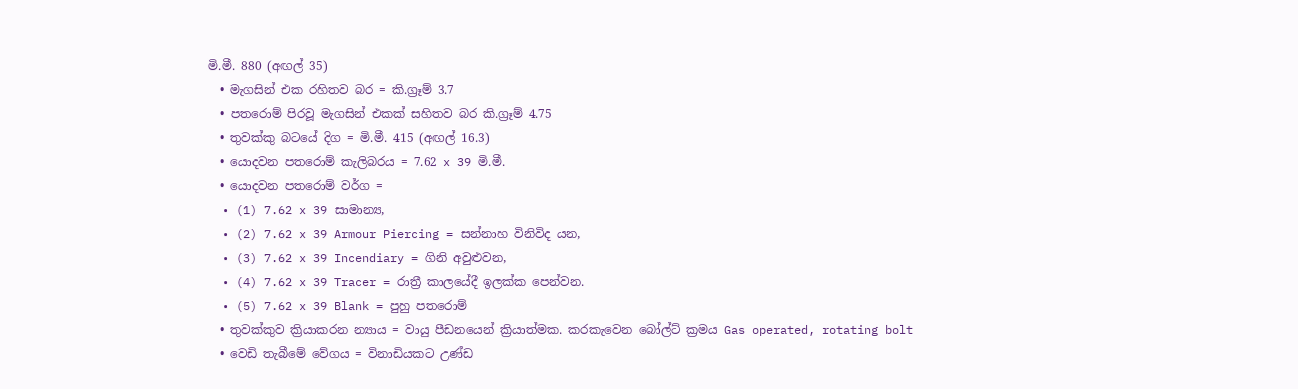මි.මී. 880 (අඟල් 35)
  • මැගසින් එක රහිතව බර = කි.ග්‍රෑම් 3.7
  • පතරොම් පිරවූ මැගසින් එකක් සහිතව බර කි.ග්‍රෑම් 4.75
  • තුවක්කු බටයේ දිග = මි.මී. 415 (අඟල් 16.3)
  • යොදවන පතරොම් කැලිබරය = 7.62 x 39 මි.මී.
  • යොදවන පතරොම් වර්ග =
  • (1) 7.62 x 39 සාමාන්‍ය,
  • (2) 7.62 x 39 Armour Piercing = සන්නාහ විනිවිද යන,
  • (3) 7.62 x 39 Incendiary = ගිනි අවුළුවන,
  • (4) 7.62 x 39 Tracer = රාත්‍රී කාලයේදී ඉලක්ක පෙන්වන.
  • (5) 7.62 x 39 Blank = පුහු පතරොම්
  • තුවක්කුව ක්‍රියාකරන න්‍යාය = වායු පීඩනයෙන් ක්‍රියාත්මක. කරකැවෙන බෝල්ට් ක්‍රමය Gas operated, rotating bolt
  • වෙඩි තැබීමේ වේගය = විනාඩියකට උණ්ඩ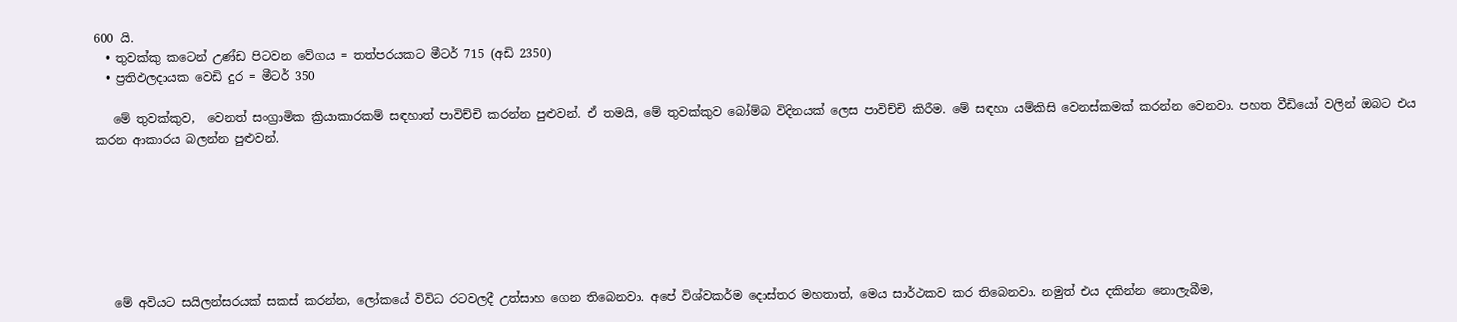600 යි.
  • තුවක්කු කටෙන් උණ්ඩ පිටවන වේගය = තත්පරයකට මීටර් 715 (අඩි 2350)
  • ප්‍රතිඵලදායක වෙඩි දුර = මීටර් 350

   මේ තුවක්කුව,  වෙනත් සංග්‍රාමික ක්‍රියාකාරකම් සඳහාත් පාවිච්චි කරන්න පුළුවන්. ඒ තමයි, මේ තුවක්කුව බෝම්බ විදිනයක් ලෙස පාවිච්චි කිරීම. මේ සඳහා යම්කිසි වෙනස්කමක් කරන්න වෙනවා. පහත වීඩියෝ වලින් ඔබට එය කරන ආකාරය බලන්න පුළුවන්.







   මේ අවියට සයිලන්සරයක් සකස් කරන්න, ලෝකයේ විවිධ රටවලදී උත්සාහ ගෙන තිබෙනවා. අපේ විශ්වකර්ම දොස්තර මහතාත්, මෙය සාර්ථකව කර තිබෙනවා. නමුත් එය දකින්න නොලැබීම,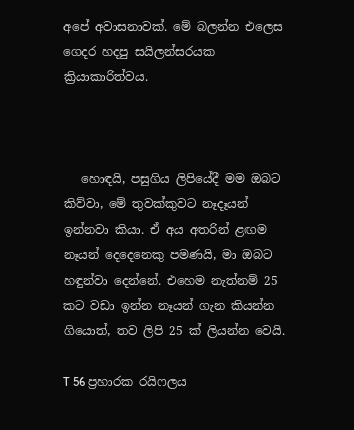අපේ අවාසනාවක්. මේ බලන්න එලෙස ගෙදර හදපු සයිලන්සරයක ක්‍රියාකාරිත්වය.



   හොඳයි, පසුගිය ලිපියේදී මම ඔබට කිව්වා, මේ තුවක්කුවට නෑදෑයන් ඉන්නවා කියා. ඒ අය අතරින් ළඟම නෑයන් දෙදෙනෙකු පමණයි, මා ඔබට හඳුන්වා දෙන්නේ. එහෙම නැත්නම් 25 කට වඩා ඉන්න නෑයන් ගැන කියන්න ගියොත්, තව ලිපි 25 ක් ලියන්න වෙයි.

T 56 ප්‍රහාරක රයිෆලය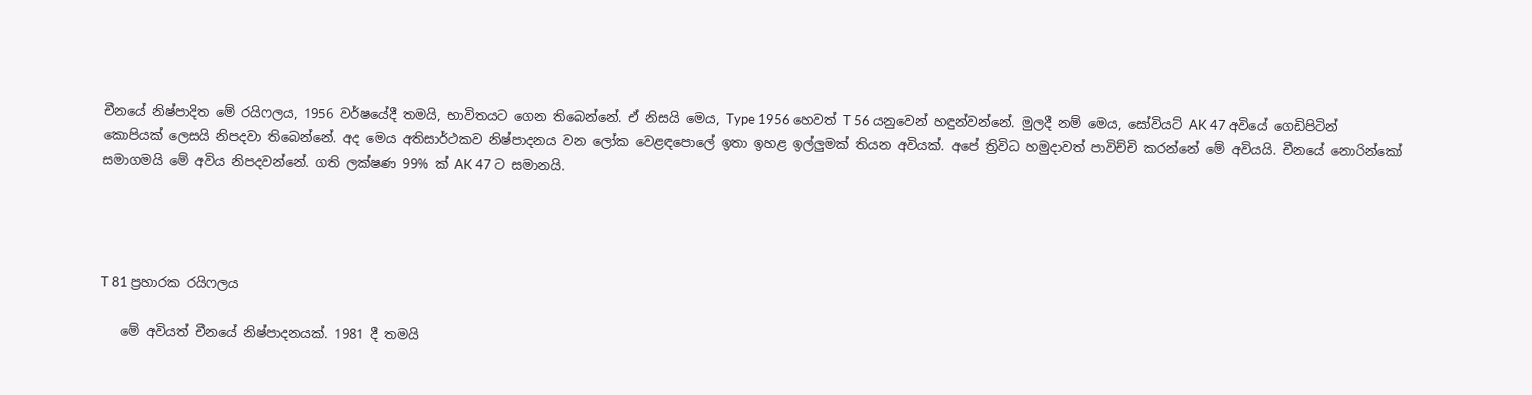චීනයේ නිෂ්පාදිත මේ රයිෆලය, 1956 වර්ෂයේදී තමයි, භාවිතයට ගෙන තිබෙන්නේ. ඒ නිසයි මෙය, Type 1956 හෙවත් T 56 යනුවෙන් හඳුන්වන්නේ. මුලදී නම් මෙය, සෝවියට් AK 47 අවියේ ගෙඩිපිටින් කොපියක් ලෙසයි නිපදවා තිබෙන්නේ. අද මෙය අතිසාර්ථකව නිෂ්පාදනය වන ලෝක වෙළඳපොලේ ඉතා ඉහළ ඉල්ලුමක් තියන අවියක්. අපේ ත්‍රිවිධ හමුදාවත් පාවිච්චි කරන්නේ මේ අවියයි. චීනයේ නොරින්කෝ සමාගමයි මේ අවිය නිපදවන්නේ. ගති ලක්ෂණ 99% ක් AK 47 ට සමානයි.




T 81 ප්‍රහාරක රයිෆලය

   මේ අවියත් චීනයේ නිෂ්පාදනයක්. 1981 දී තමයි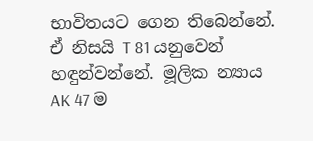භාවිතයට ගෙන තිබෙන්නේ.  ඒ නිසයි T 81 යනුවෙන් හඳුන්වන්නේ. මූලික න්‍යාය AK 47 ම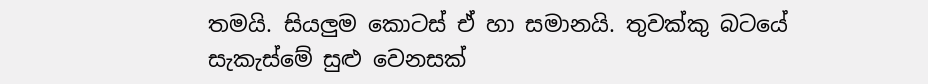තමයි. සියලුම කොටස් ඒ හා සමානයි. තුවක්කු බටයේ සැකැස්මේ සුළු වෙනසක්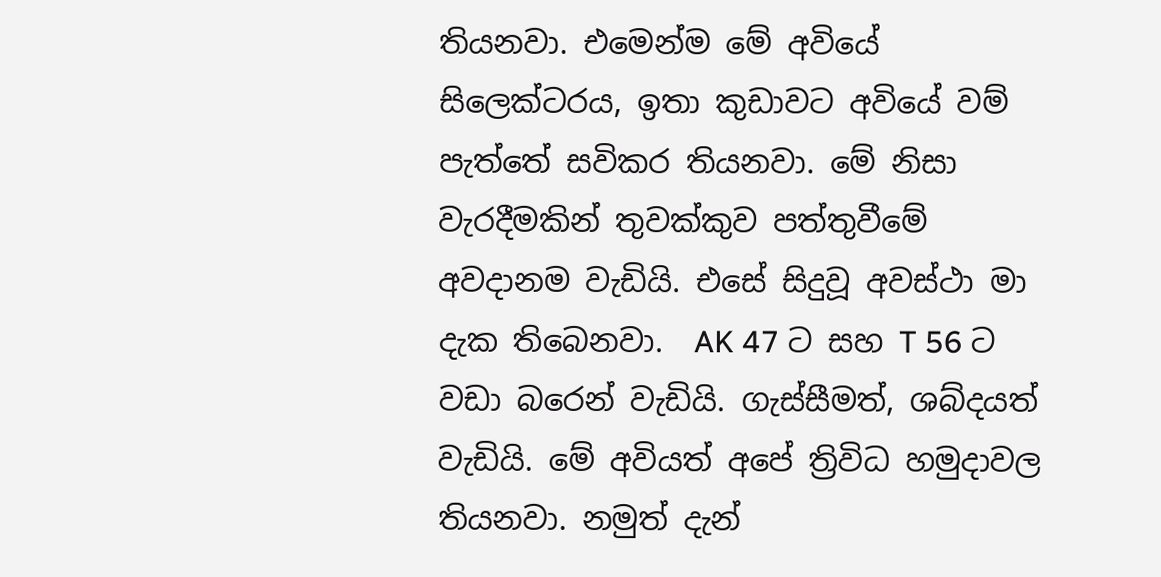තියනවා. එමෙන්ම මේ අවියේ සිලෙක්ටරය, ඉතා කුඩාවට අවියේ වම් පැත්තේ සවිකර තියනවා. මේ නිසා වැරදීමකින් තුවක්කුව පත්තුවීමේ අවදානම වැඩියි. එසේ සිදුවූ අවස්ථා මා දැක තිබෙනවා.  AK 47 ට සහ T 56 ට වඩා බරෙන් වැඩියි. ගැස්සීමත්, ශබ්දයත් වැඩියි. මේ අවියත් අපේ ත්‍රිවිධ හමුදාවල තියනවා. නමුත් දැන්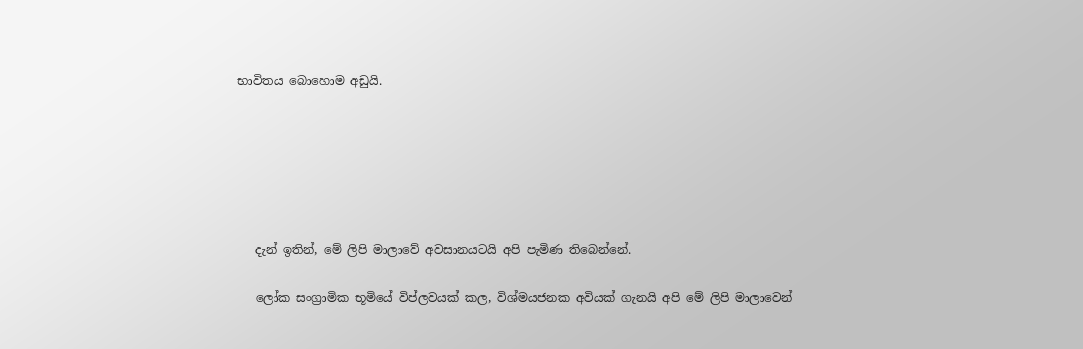භාවිතය බොහොම අඩුයි.






   දැන් ඉතින්, මේ ලිපි මාලාවේ අවසානයටයි අපි පැමිණ තිබෙන්නේ.

   ලෝක සංග්‍රාමික භූමියේ විප්ලවයක් කල, විශ්මයජනක අවියක් ගැනයි අපි මේ ලිපි මාලාවෙන්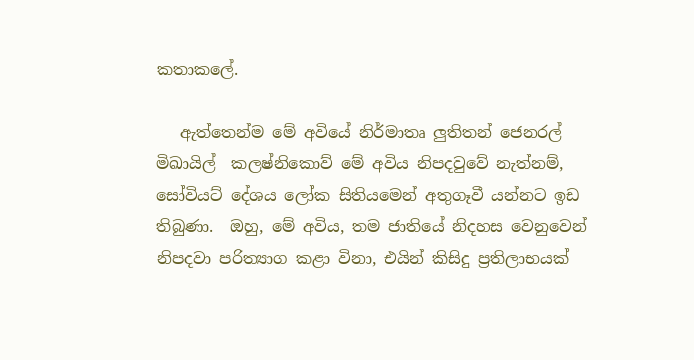කතාකලේ.

   ඇත්තෙන්ම මේ අවියේ නිර්මාතෘ ලුතිතන් ජෙනරල් මිඛායිල්  කලෂ්නිකොව් මේ අවිය නිපදවුවේ නැත්නම්,  සෝවියට් දේශය ලෝක සිතියමෙන් අතුගෑවී යන්නට ඉඩ තිබුණා.  ඔහු, මේ අවිය, තම ජාතියේ නිදහස වෙනුවෙන් නිපදවා පරිත්‍යාග කළා විනා, එයින් කිසිදු ප්‍රතිලාභයක්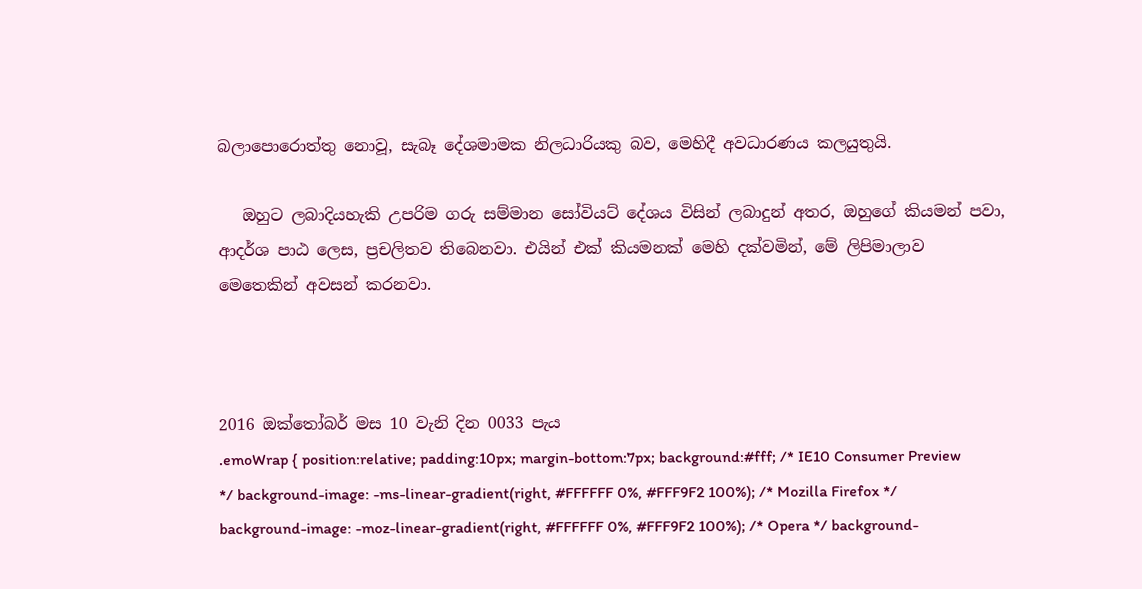බලාපොරොත්තු නොවූ, සැබෑ දේශමාමක නිලධාරියකු බව, මෙහිදී අවධාරණය කලයුතුයි.

   ඔහුට ලබාදියහැකි උපරිම ගරු සම්මාන සෝවියට් දේශය විසින් ලබාදුන් අතර, ඔහුගේ කියමන් පවා, ආදර්ශ පාඨ ලෙස, ප්‍රචලිතව තිබෙනවා. එයින් එක් කියමනක් මෙහි දක්වමින්, මේ ලිපිමාලාව මෙතෙකින් අවසන් කරනවා.



2016 ඔක්තෝබර් මස 10 වැනි දින 0033 පැය
.emoWrap { position:relative; padding:10px; margin-bottom:7px; background:#fff; /* IE10 Consumer Preview */ background-image: -ms-linear-gradient(right, #FFFFFF 0%, #FFF9F2 100%); /* Mozilla Firefox */ background-image: -moz-linear-gradient(right, #FFFFFF 0%, #FFF9F2 100%); /* Opera */ background-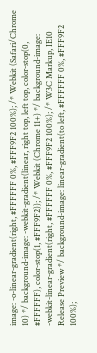image: -o-linear-gradient(right, #FFFFFF 0%, #FFF9F2 100%); /* Webkit (Safari/Chrome 10) */ background-image: -webkit-gradient(linear, right top, left top, color-stop(0, #FFFFFF), color-stop(1, #FFF9F2)); /* Webkit (Chrome 11+) */ background-image: -webkit-linear-gradient(right, #FFFFFF 0%, #FFF9F2 100%); /* W3C Markup, IE10 Release Preview */ background-image: linear-gradient(to left, #FFFFFF 0%, #FFF9F2 100%);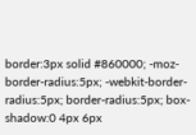border:3px solid #860000; -moz-border-radius:5px; -webkit-border-radius:5px; border-radius:5px; box-shadow:0 4px 6px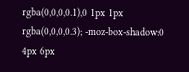rgba(0,0,0,0.1),0 1px 1px rgba(0,0,0,0.3); -moz-box-shadow:0 4px 6px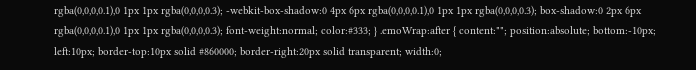rgba(0,0,0,0.1),0 1px 1px rgba(0,0,0,0.3); -webkit-box-shadow:0 4px 6px rgba(0,0,0,0.1),0 1px 1px rgba(0,0,0,0.3); box-shadow:0 2px 6px rgba(0,0,0,0.1),0 1px 1px rgba(0,0,0,0.3); font-weight:normal; color:#333; } .emoWrap:after { content:""; position:absolute; bottom:-10px; left:10px; border-top:10px solid #860000; border-right:20px solid transparent; width:0;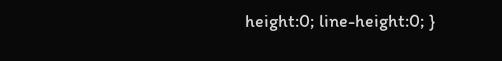height:0; line-height:0; }